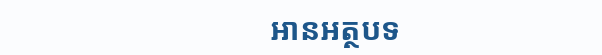អានអត្ថបទ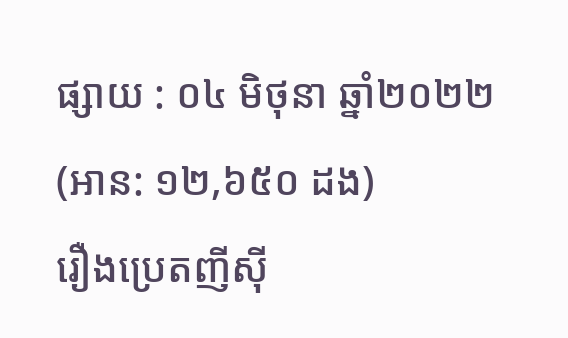ផ្សាយ : ០៤ មិថុនា ឆ្នាំ២០២២ (អាន: ១២,៦៥០ ដង)
រឿងប្រេតញីស៊ី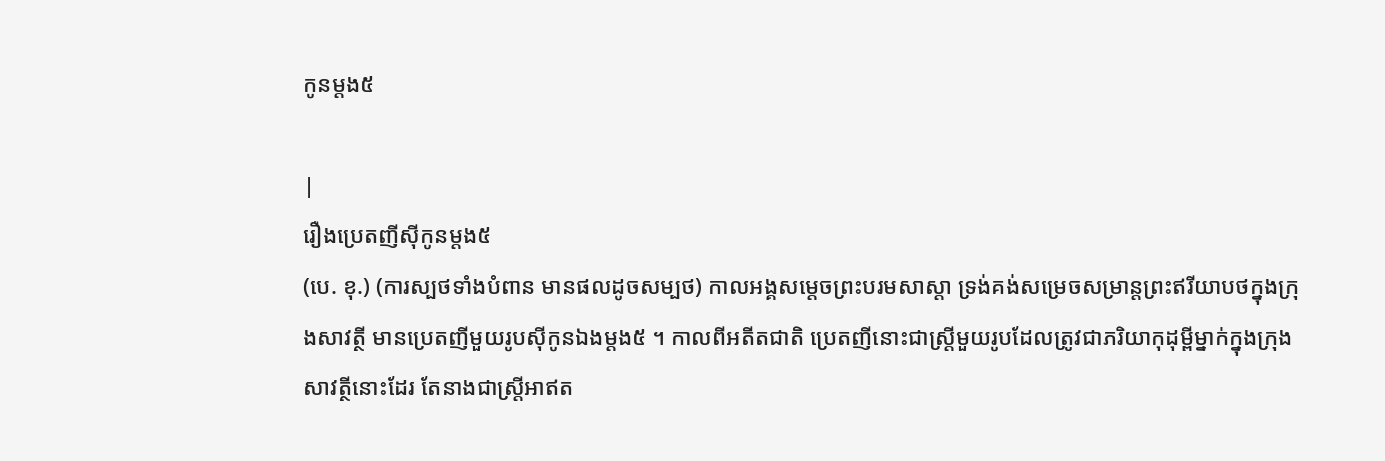កូនម្តង៥

|
រឿងប្រេតញីស៊ីកូនម្តង៥
(បេ. ខុ.) (ការស្បថទាំងបំពាន មានផលដូចសម្បថ) កាលអង្គសម្តេចព្រះបរមសាស្តា ទ្រង់គង់សម្រេចសម្រាន្តព្រះឥរីយាបថក្នុងក្រុងសាវត្ថី មានប្រេតញីមួយរូបស៊ីកូនឯងម្តង៥ ។ កាលពីអតីតជាតិ ប្រេតញីនោះជាស្រ្តីមួយរូបដែលត្រូវជាភរិយាកុដុម្ពីម្នាក់ក្នុងក្រុងសាវត្ថីនោះដែរ តែនាងជាស្រ្តីអាឥត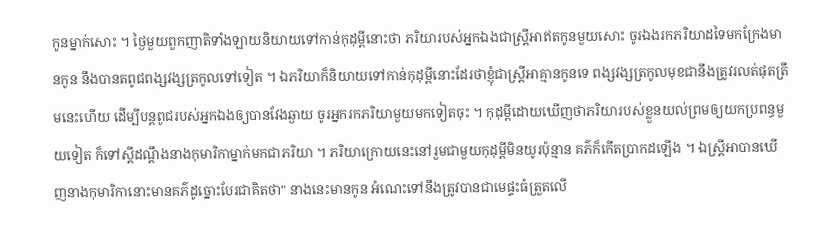កូនម្នាក់សោះ ។ ថ្ងៃមួយពួកញាតិទាំងឡាយនិយាយទៅកាន់កុដុម្ពីនោះថា ភរិយារបស់អ្នកឯងជាស្រ្តីអាឥតកូនមួយសោះ ចូរឯងរកភរិយាដទៃមកក្រែងមានកូន នឹងបានតពូជពង្សវង្សត្រកូលទៅទៀត ។ ឯភរិយាក៏និយាយទៅកាន់កុដុម្ពីនោះដែរថាខ្ញុំជាស្រ្តីអាគ្មានកូនទេ ពង្សវង្សត្រកូលមុខជានឹងត្រូវរលត់ផុតត្រឹមនេះហើយ ដើម្បីបន្តពូជរបស់អ្នកឯងឲ្យបានវែងឆ្ងាយ ចូរអ្នករកភរិយាមួយមកទៀតចុះ ។ កុដុម្ពីដោយឃើញថាភរិយារបស់ខ្លួនយល់ព្រមឲ្យយកប្រពន្ធមួយទៀត ក៏ទៅស្តីដណ្តឹងនាងកុមារិកាម្នាក់មកជាភរិយា ។ ភរិយាក្រោយនេះនៅរួមជាមួយកុដុម្ពីមិនយូរប៉ុន្មាន គភ៌ក៏កើតប្រាកដឡើង ។ ឯស្រ្តីអាបានឃើញនាងកុមារិកានោះមានគភ៌ដូច្នោះបែរជាគិតថា" នាងនេះមានកូន អំណេះទៅនឹងត្រូវបានជាមេផ្ទះធំត្រួតលើ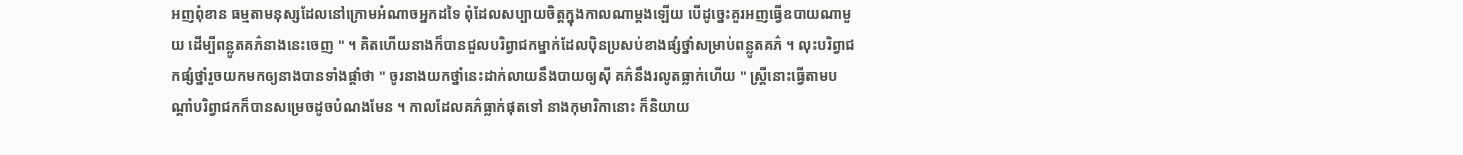អញពុំខាន ធម្មតាមនុស្សដែលនៅក្រោមអំណាចអ្នកដទៃ ពុំដែលសប្បាយចិត្តក្នុងកាលណាម្តងឡើយ បើដូច្នេះគួរអញធ្វើឧបាយណាមួយ ដើម្បីពន្លូតគភ៌នាងនេះចេញ " ។ គិតហើយនាងក៏បានជួលបរិព្វាជកម្នាក់ដែលប៉ិនប្រសប់ខាងផ្សំថ្នាំសម្រាប់ពន្លូតគភ៌ ។ លុះបរិព្វាជកផ្សំថ្នាំរួចយកមកឲ្យនាងបានទាំងផ្តាំថា " ចូរនាងយកថ្នាំនេះដាក់លាយនឹងបាយឲ្យស៊ី គភ៌នឹងរលូតធ្លាក់ហើយ " ស្រ្តីនោះធ្វើតាមបណ្តាំបរិព្វាជកក៏បានសម្រេចដូចបំណងមែន ។ កាលដែលគភ៌ធ្លាក់ផុតទៅ នាងកុមារិកានោះ ក៏និយាយ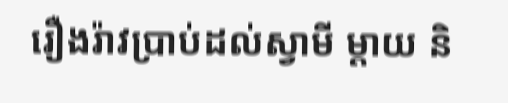រឿងរ៉ាវប្រាប់ដល់ស្វាមី ម្តាយ និ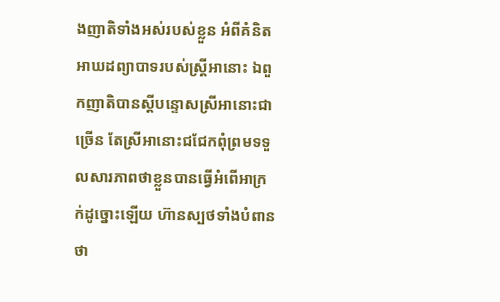ងញាតិទាំងអស់របស់ខ្លួន អំពីគំនិតអាឃដព្យាបាទរបស់ស្ត្រីអានោះ ឯពួកញាតិបានស្តីបន្ទោសស្រីអានោះជាច្រើន តែស្រីអានោះជជែកពុំព្រមទទួលសារភាពថាខ្លួនបានធ្វើអំពើអាក្រក់ដូច្នោះឡើយ ហ៊ានស្បថទាំងបំពានថា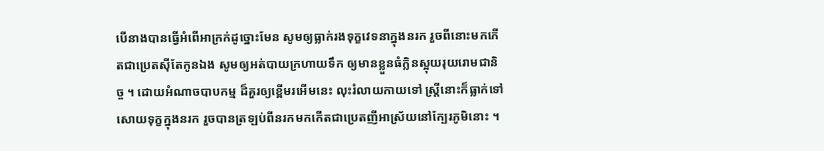បើនាងបានធ្វើអំពើអាក្រក់ដូច្នោះមែន សូមឲ្យធ្លាក់រងទុក្ខវេទនាក្នុងនរក រួចពីនោះមកកើតជាប្រេតស៊ីតែកូនឯង សូមឲ្យអត់បាយក្រហាយទឹក ឲ្យមានខ្លួនធំក្លិនស្អុយរុយរោមជានិច្ច ។ ដោយអំណាចបាបកម្ម ដ៏គួរឲ្យខ្ពើមរអើមនេះ លុះរំលាយកាយទៅ ស្រ្តីនោះក៏ធ្លាក់ទៅសោយទុក្ខក្នុងនរក រួចបានត្រឡប់ពីនរកមកកើតជាប្រេតញីអាស្រ័យនៅក្បែរភូមិនោះ ។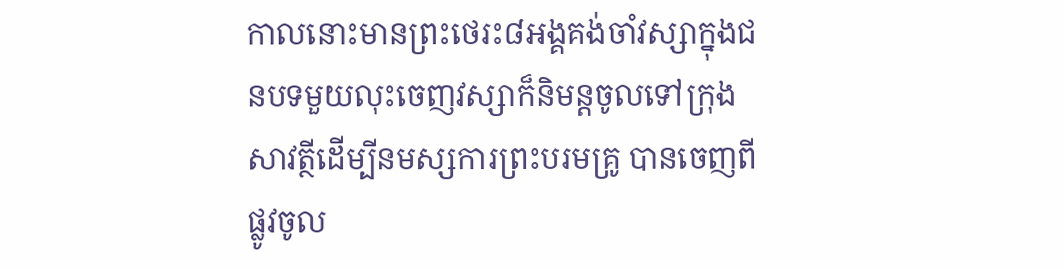កាលនោះមានព្រះថេរះ៨អង្គគង់ចាំវស្សាក្នុងជនបទមួយលុះចេញវស្សាក៏និមន្តចូលទៅក្រុងសាវត្ថីដើម្បីនមស្សការព្រះបរមគ្រូ បានចេញពីផ្លូវចូល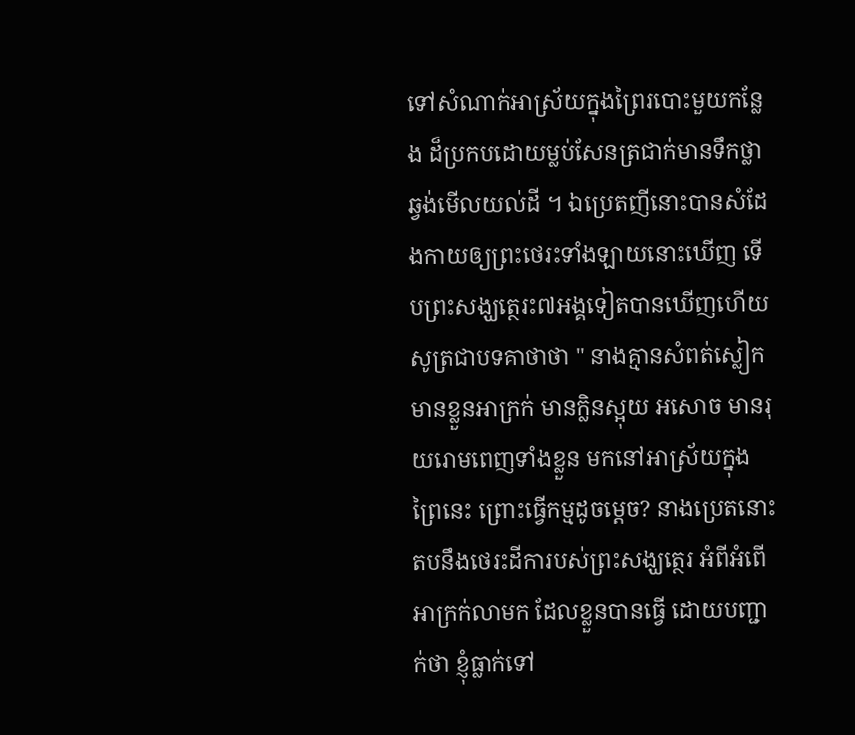ទៅសំណាក់អាស្រ័យក្នុងព្រៃរបោះមួយកន្លែង ដ៏ប្រកបដោយម្លប់សែនត្រជាក់មានទឹកថ្លាឆ្វង់មើលយល់ដី ។ ឯប្រេតញីនោះបានសំដែងកាយឲ្យព្រះថេរះទាំងឡាយនោះឃើញ ទើបព្រះសង្ឃត្ថេរះ៧អង្គទៀតបានឃើញហើយសូត្រជាបទគាថាថា " នាងគ្មានសំពត់ស្លៀក មានខ្លួនអាក្រក់ មានក្លិនស្អុយ អសោច មានរុយរោមពេញទាំងខ្លួន មកនៅអាស្រ័យក្នុងព្រៃនេះ ព្រោះធ្វើកម្មដូចម្តេច? នាងប្រេតនោះ តបនឹងថេរះដីការបស់ព្រះសង្ឃត្ថេរ អំពីអំពើអាក្រក់លាមក ដែលខ្លួនបានធ្វើ ដោយបញ្ជាក់ថា ខ្ញុំធ្លាក់ទៅ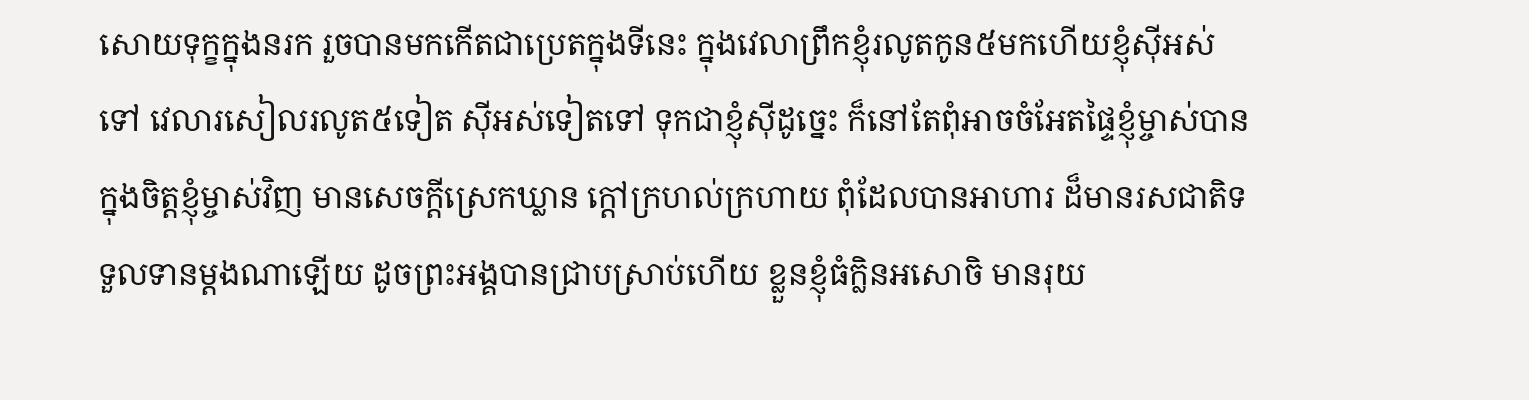សោយទុក្ខក្នុងនរក រួចបានមកកើតជាប្រេតក្នុងទីនេះ ក្នុងវេលាព្រឹកខ្ញុំរលូតកូន៥មកហើយខ្ញុំស៊ីអស់ទៅ វេលារសៀលរលូត៥ទៀត ស៊ីអស់ទៀតទៅ ទុកជាខ្ញុំស៊ីដូច្នេះ ក៏នៅតែពុំអាចចំអែតផ្ទៃខ្ញុំម្ចាស់បាន ក្នុងចិត្តខ្ញុំម្ចាស់វិញ មានសេចក្តីស្រេកឃ្លាន ក្តៅក្រហល់ក្រហាយ ពុំដែលបានអាហារ ដ៏មានរសជាតិទទួលទានម្តងណាឡើយ ដូចព្រះអង្គបានជ្រាបស្រាប់ហើយ ខ្លួនខ្ញុំធំក្លិនអសោចិ មានរុយ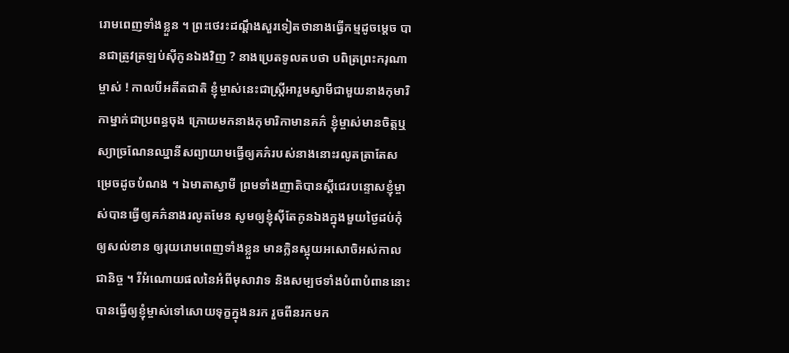រោមពេញទាំងខ្លួន ។ ព្រះថេរះដណ្តឹងសួរទៀតថានាងធ្វើកម្មដូចម្តេច បានជាត្រូវត្រឡប់ស៊ីកូនឯងវិញ ? នាងប្រេតទូលតបថា បពិត្រព្រះករុណាម្ចាស់ ! កាលបីអតីតជាតិ ខ្ញុំម្ចាស់នេះជាស្រ្តីអារួមស្វាមីជាមួយនាងកុមារិកាម្នាក់ជាប្រពន្ធចុង ក្រោយមកនាងកុមារិកាមានគភ៌ ខ្ញុំម្ចាស់មានចិត្តឬស្យាច្រណែនឈ្នានីសព្យាយាមធ្វើឲ្យគភ៌របស់នាងនោះរលូតត្រាតែសម្រេចដូចបំណង ។ ឯមាតាស្វាមី ព្រមទាំងញាតិបានស្តីជេរបន្ទោសខ្ញុំម្ចាស់បានធ្វើឲ្យគភ៌នាងរលូតមែន សូមឲ្យខ្ញុំស៊ីតែកូនឯងក្នុងមួយថ្ងៃដប់កុំឲ្យសល់ខាន ឲ្យរុយរោមពេញទាំងខ្លួន មានក្លិនស្អុយអសោចិអស់កាលជានិច្ច ។ រីអំណោយផលនៃអំពីមុសាវាទ និងសម្បថទាំងបំពាបំពាននោះ បានធ្វើឲ្យខ្ញុំម្ចាស់ទៅសោយទុក្ខក្នុងនរក រួចពីនរកមក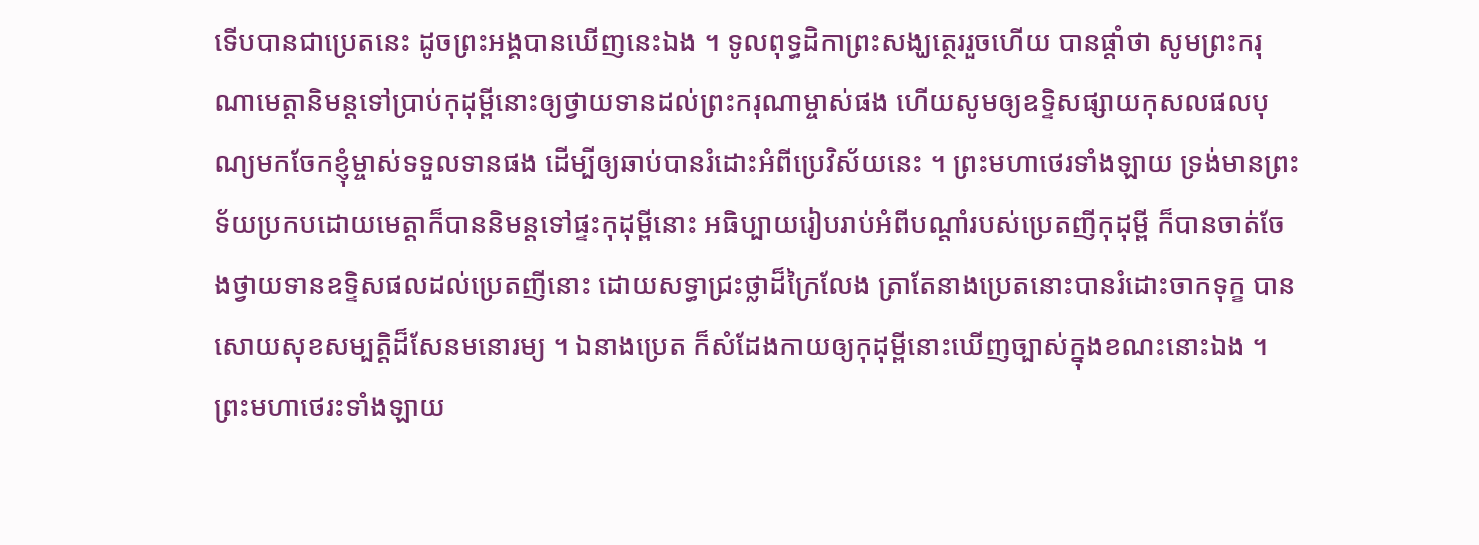ទើបបានជាប្រេតនេះ ដូចព្រះអង្គបានឃើញនេះឯង ។ ទូលពុទ្ធដិកាព្រះសង្ឃត្ថេររួចហើយ បានផ្តាំថា សូមព្រះករុណាមេត្តានិមន្តទៅប្រាប់កុដុម្ពីនោះឲ្យថ្វាយទានដល់ព្រះករុណាម្ចាស់ផង ហើយសូមឲ្យឧទ្ទិសផ្សាយកុសលផលបុណ្យមកចែកខ្ញុំម្ចាស់ទទួលទានផង ដើម្បីឲ្យឆាប់បានរំដោះអំពីប្រេវិស័យនេះ ។ ព្រះមហាថេរទាំងឡាយ ទ្រង់មានព្រះទ័យប្រកបដោយមេត្តាក៏បាននិមន្តទៅផ្ទះកុដុម្ពីនោះ អធិប្បាយរៀបរាប់អំពីបណ្តាំរបស់ប្រេតញីកុដុម្ពី ក៏បានចាត់ចែងថ្វាយទានឧទ្ទិសផលដល់ប្រេតញីនោះ ដោយសទ្ធាជ្រះថ្លាដ៏ក្រៃលែង ត្រាតែនាងប្រេតនោះបានរំដោះចាកទុក្ខ បានសោយសុខសម្បត្តិដ៏សែនមនោរម្យ ។ ឯនាងប្រេត ក៏សំដែងកាយឲ្យកុដុម្ពីនោះឃើញច្បាស់ក្នុងខណះនោះឯង ។ ព្រះមហាថេរះទាំងឡាយ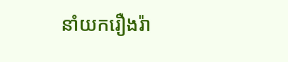នាំយករឿងរ៉ា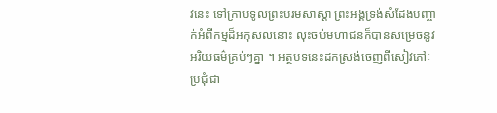វនេះ ទៅក្រាបទូលព្រះបរមសាស្តា ព្រះអង្គទ្រង់សំដែងបញ្ចាក់អំពីកម្មដ៏អកុសលនោះ លុះចប់មហាជនក៏បានសម្រេចនូវអរិយធម៌គ្រប់ៗគ្នា ។ អត្ថបទនេះដកស្រង់ចេញពីសៀវភៅៈ ប្រជុំជា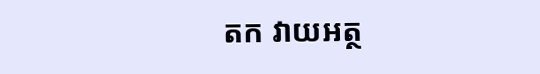តក វាយអត្ថ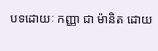បទដោយៈ កញ្ញា ជា ម៉ានិត ដោយ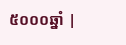៥០០០ឆ្នាំ |